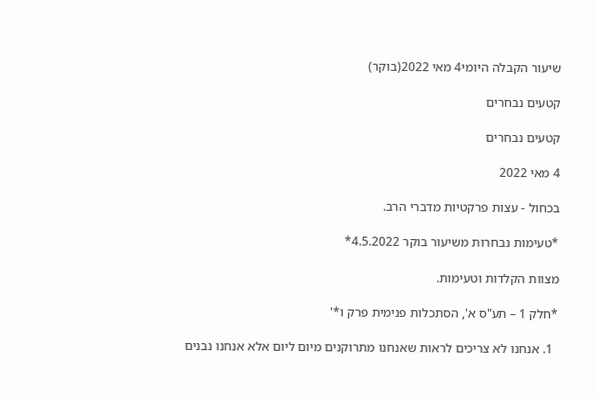שיעור הקבלה היומי4 מאי 2022(בוקר)

קטעים נבחרים

קטעים נבחרים

4 מאי 2022

בכחול - עצות פרקטיות מדברי הרב.

*טעימות נבחרות משיעור בוקר 4.5.2022*

מצוות הקלדות וטעימות.

*חלק 1 – תע"ס א', הסתכלות פנימית פרק ו*'

  1. אנחנו לא צריכים לראות שאנחנו מתרוקנים מיום ליום אלא אנחנו נבנים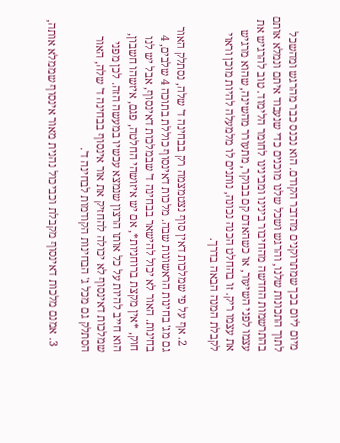מיום ליום בכך שמתרוקנים מהדבר הקודם. הוא נכנס כבר מהרגש ומהשכל לתוך התכונות שלנו, והרגש ושכל שלנו מוכנים כדי שנעבוד איתם ונמלא אותם בהתרשמות החדשה מהחיבור בינינו ומבינינו לחומר הלימוד. טוב להרגיש את עצמו לפני השיעור, או כשהאדם קם בבוקר, מתעורר מהשינה, שהוא מרגיש את עצמו ריק. זו בהחלט הכנה נכונה, נותנים לו מלמעלה להיות מוכן וראוי לקבלת המנה הבאה בדרך.

  2. אף על פי שמלכות דאין סוף נצטמצמה רק בבחינה ד' שלה, נסתלק האור גם מג' בחינות הראשונות שבה. מלכות דאינסוף כוללת בתוכה 4 שלבים, 4 בחינות. האור לא יכול להישאר בבחינה ד' שבמלכות דאינסוף, אבל יש לנו חוק, *אין מקצת ברוחניות*, אם יש איזושהי החלטה, פגם, איזשהו חשבון, הוא חייב להיות על כל אותו הרצון שנמצא עכשיו במעשה הזה. לכן מפני שמלכות דאינסוף לא יכולה להחזיק את אור אינסוף בבחינה ד' שלה, האור הסתלק גם מכל ג' הבחינות הקודמות לבחינה ד'.

  3. אמנם מלכות דאינסוף מקבלת וכביכול נהנית מאור אינסוף שממלא אותה,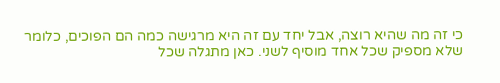כי זה מה שהיא רוצה, אבל יחד עם זה היא מרגישה כמה הם הפוכים, כלומר שלא מספיק שכל אחד מוסיף לשני. כאן מתגלה שכל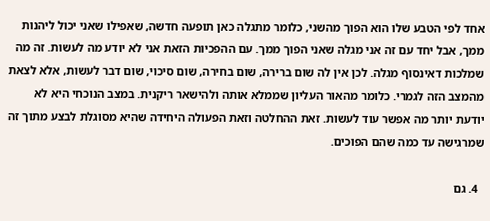אחד לפי הטבע שלו הוא הפוך מהשני, כלומר מתגלה כאן תופעה חדשה, שאפילו שאני יכול ליהנות ממך, אבל יחד עם זה אני מגלה שאני הפוך ממך. עם ההפכיות הזאת אני לא יודע מה לעשות. זה מה שמלכות דאינסוף מגלה. לכן אין לה שום ברירה, שום בחירה, שום סיכוי, שום דבר לעשות, אלא לצאת מהמצב הזה לגמרי. כלומר מהאור העליון שממלא אותה ולהישאר ריקנית. במצב הנוכחי היא לא יודעת יותר מה אפשר עוד לעשות. זאת ההחלטה וזאת הפעולה היחידה שהיא מסוגלת לבצע מתוך זה שמרגישה עד כמה שהם הפוכים.

  4. גם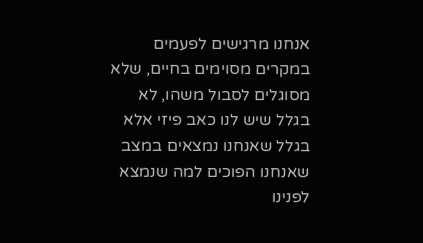אנחנו מרגישים לפעמים במקרים מסוימים בחיים, שלא מסוגלים לסבול משהו, לא בגלל שיש לנו כאב פיזי אלא בגלל שאנחנו נמצאים במצב שאנחנו הפוכים למה שנמצא לפנינו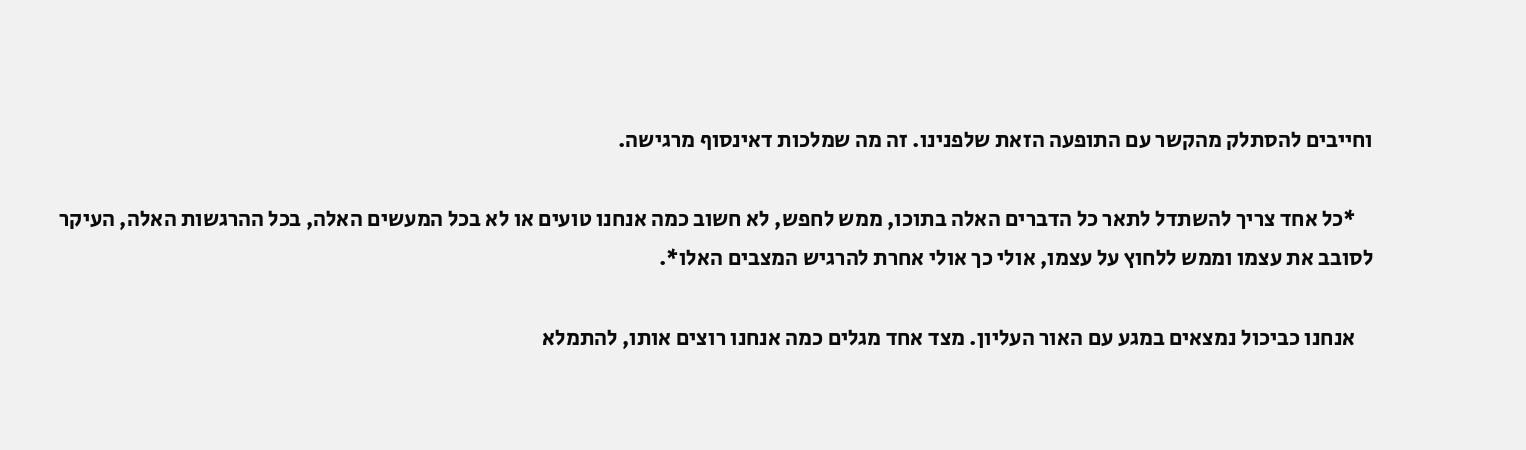וחייבים להסתלק מהקשר עם התופעה הזאת שלפנינו. זה מה שמלכות דאינסוף מרגישה.

    *כל אחד צריך להשתדל לתאר כל הדברים האלה בתוכו, ממש לחפש, לא חשוב כמה אנחנו טועים או לא בכל המעשים האלה, בכל ההרגשות האלה, העיקר לסובב את עצמו וממש ללחוץ על עצמו, אולי כך אולי אחרת להרגיש המצבים האלו*.

    אנחנו כביכול נמצאים במגע עם האור העליון. מצד אחד מגלים כמה אנחנו רוצים אותו, להתמלא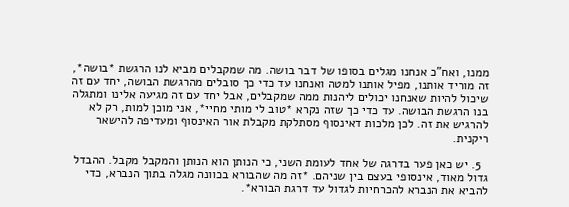ממנו, ואח"כ אנחנו מגלים בסופו של דבר בושה. מה שמקבלים מביא לנו הרגשת *בושה*, זה מוריד אותנו, מפיל אותנו למטה ואנחנו עד כדי כך סובלים מהרגשת הבושה, יחד עם זה שיכול להיות שאנחנו יכולים ליהנות ממה שמקבלים, אבל יחד עם זה מגיעה אלינו ומתגלה בנו הרגשת הבושה. עד כדי כך שזה נקרא *טוב לי מותי מחיי*, אני מוכן למות, רק לא להרגיש את זה. לכן מלכות דאינסוף מסתלקת מקבלת אור האינסוף ומעדיפה להישאר ריקנית.

  5. יש כאן פער בדרגה של אחד לעומת השני, כי הנותן הוא הנותן והמקבל מקבל. ההבדל גדול מאוד, אינסופי בעצם בין שניהם. *זה מה שהבורא בכוונה מגלה בתוך הנברא, כדי להביא את הנברא להכרחיות לגדול עד דרגת הבורא*.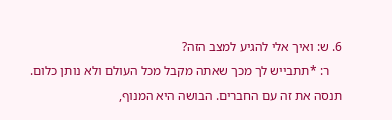6. ש: ואיך אלי להגיע למצב הזה?
    ר: *תתבייש לך מכך שאתה מקבל מכל העולם ולא נותן כלום. תנסה את זה עם החברים. הבושה היא המנוף,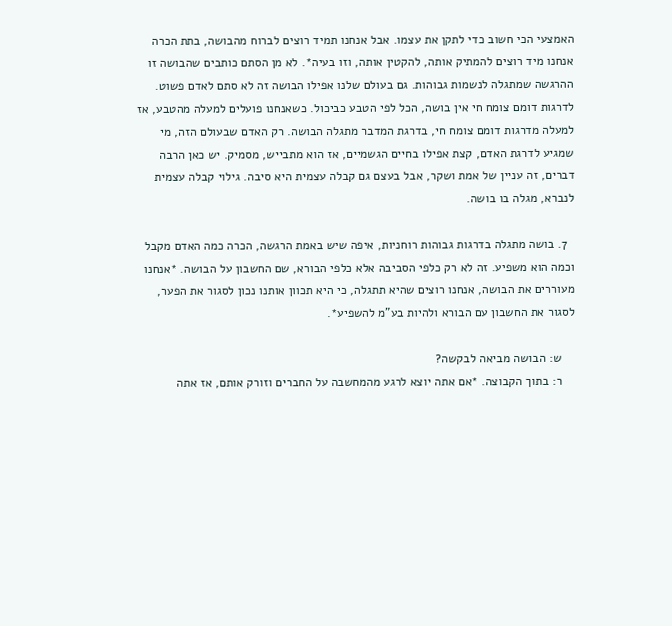האמצעי הכי חשוב כדי לתקן את עצמו. אבל אנחנו תמיד רוצים לברוח מהבושה, בתת הכרה אנחנו מיד רוצים להמתיק אותה, להקטין אותה, וזו בעיה*. לא מן הסתם כותבים שהבושה זו ההרגשה שמתגלה לנשמות גבוהות. גם בעולם שלנו אפילו הבושה זה לא סתם לאדם פשוט. לדרגות דומם צומח חי אין בושה, הכל לפי הטבע כביכול. כשאנחנו פועלים למעלה מהטבע, אז למעלה מדרגות דומם צומח חי, בדרגת המדבר מתגלה הבושה. רק האדם שבעולם הזה, מי שמגיע לדרגת האדם, קצת אפילו בחיים הגשמיים, אז הוא מתבייש, מסמיק. יש כאן הרבה דברים, זה עניין של אמת ושקר, אבל בעצם גם קבלה עצמית היא סיבה. גילוי קבלה עצמית לנברא, מגלה בו בושה.

  7. בושה מתגלה בדרגות גבוהות רוחניות, איפה שיש באמת הרגשה, הכרה כמה האדם מקבל וכמה הוא משפיע. זה לא רק כלפי הסביבה אלא כלפי הבורא, שם החשבון על הבושה. *אנחנו מעוררים את הבושה, אנחנו רוצים שהיא תתגלה, כי היא תכוון אותנו נכון לסגור את הפער, לסגור את החשבון עם הבורא ולהיות בע"מ להשפיע*.

    ש: הבושה מביאה לבקשה?
    ר: בתוך הקבוצה. *אם אתה יוצא לרגע מהמחשבה על החברים וזורק אותם, אז אתה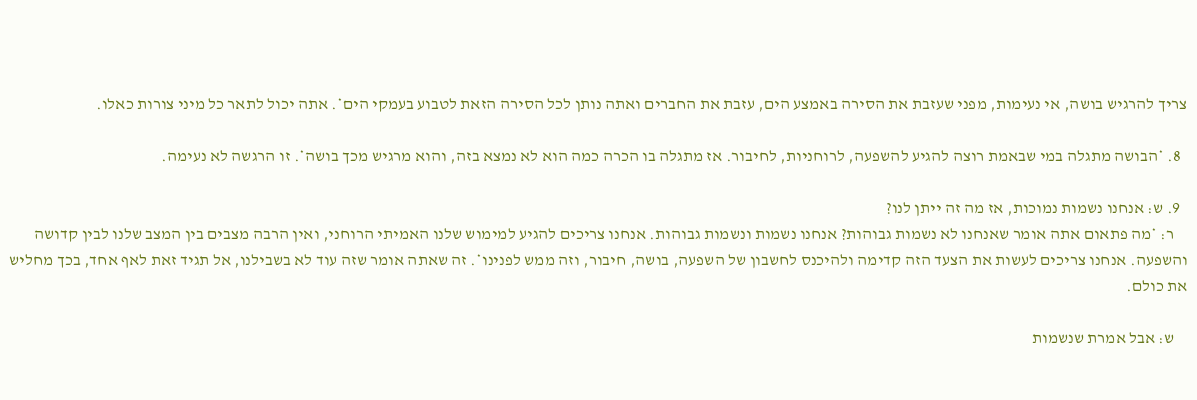צריך להרגיש בושה, אי נעימות, מפני שעזבת את הסירה באמצע הים, עזבת את החברים ואתה נותן לכל הסירה הזאת לטבוע בעמקי הים*. אתה יכול לתאר כל מיני צורות כאלו.

  8. *הבושה מתגלה במי שבאמת רוצה להגיע להשפעה, לרוחניות, לחיבור. אז מתגלה בו הכרה כמה הוא לא נמצא בזה, והוא מרגיש מכך בושה*. זו הרגשה לא נעימה.

  9. ש: אנחנו נשמות נמוכות, אז מה זה ייתן לנו?
    ר: *מה פתאום אתה אומר שאנחנו לא נשמות גבוהות? אנחנו נשמות ונשמות גבוהות. אנחנו צריכים להגיע למימוש שלנו האמיתי הרוחני, ואין הרבה מצבים בין המצב שלנו לבין קדושה והשפעה. אנחנו צריכים לעשות את הצעד הזה קדימה ולהיכנס לחשבון של השפעה, בושה, חיבור, וזה ממש לפנינו*. זה שאתה אומר שזה עוד לא בשבילנו, אל תגיד זאת לאף אחד, בכך מחליש את כולם.

    ש: אבל אמרת שנשמות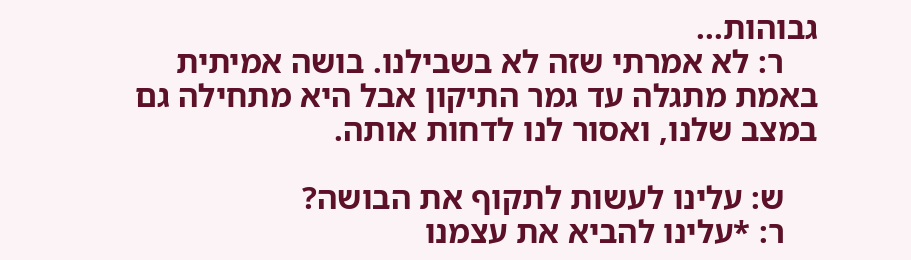גבוהות...
    ר: לא אמרתי שזה לא בשבילנו. בושה אמיתית באמת מתגלה עד גמר התיקון אבל היא מתחילה גם במצב שלנו, ואסור לנו לדחות אותה.

    ש: עלינו לעשות לתקוף את הבושה?
    ר: *עלינו להביא את עצמנו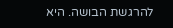להרגשת הבושה. היא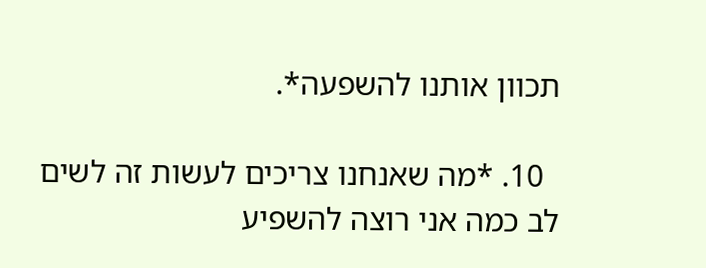תכוון אותנו להשפעה*.

  10. *מה שאנחנו צריכים לעשות זה לשים לב כמה אני רוצה להשפיע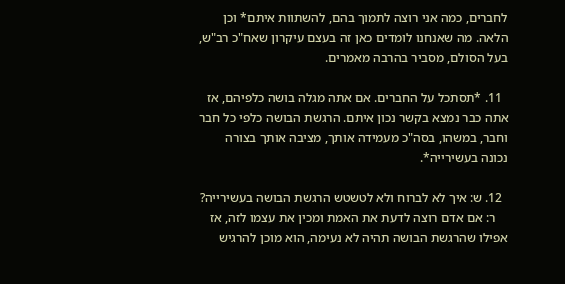לחברים, כמה אני רוצה לתמוך בהם, להשתוות איתם* וכן הלאה. מה שאנחנו לומדים כאן זה בעצם עיקרון שאח"כ רב"ש, בעל הסולם, מסביר בהרבה מאמרים.

  11. *תסתכל על החברים. אם אתה מגלה בושה כלפיהם, אז אתה כבר נמצא בקשר נכון איתם. הרגשת הבושה כלפי כל חבר וחבר, במשהו, בסה"כ מעמידה אותך, מציבה אותך בצורה נכונה בעשירייה*.

  12. ש: איך לא לברוח ולא לטשטש הרגשת הבושה בעשירייה?
    ר: אם אדם רוצה לדעת את האמת ומכין את עצמו לזה, אז אפילו שהרגשת הבושה תהיה לא נעימה, הוא מוכן להרגיש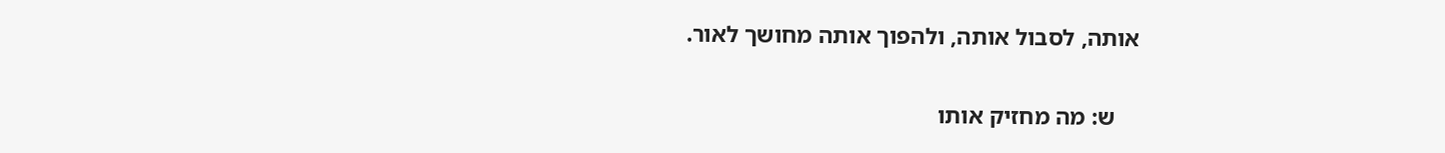אותה, לסבול אותה, ולהפוך אותה מחושך לאור.

    ש: מה מחזיק אותו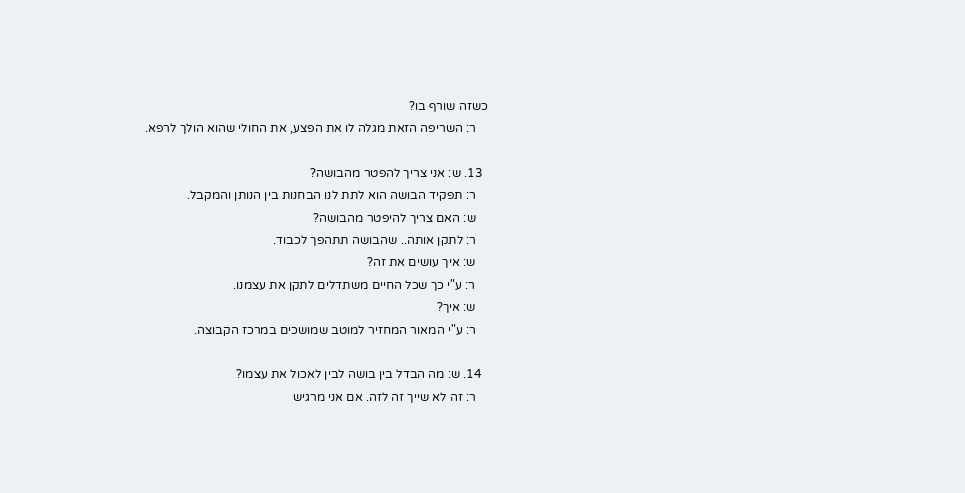כשזה שורף בו?
    ר: השריפה הזאת מגלה לו את הפצע, את החולי שהוא הולך לרפא.

  13. ש: אני צריך להפטר מהבושה?
    ר: תפקיד הבושה הוא לתת לנו הבחנות בין הנותן והמקבל.
    ש: האם צריך להיפטר מהבושה?
    ר: לתקן אותה.. שהבושה תתהפך לכבוד.
    ש: איך עושים את זה?
    ר: ע"י כך שכל החיים משתדלים לתקן את עצמנו.
    ש: איך?
    ר: ע"י המאור המחזיר למוטב שמושכים במרכז הקבוצה.

  14. ש: מה הבדל בין בושה לבין לאכול את עצמו?
    ר: זה לא שייך זה לזה. אם אני מרגיש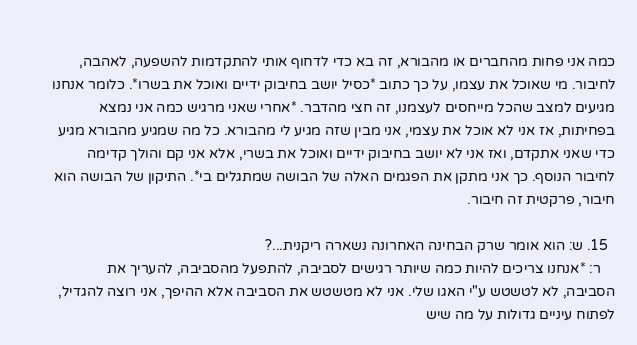כמה אני פחות מהחברים או מהבורא, זה בא כדי לדחוף אותי להתקדמות להשפעה, לאהבה, לחיבור. מי שאוכל את עצמו, על כך כתוב *כסיל יושב בחיבוק ידיים ואוכל את בשרו*. כלומר אנחנו מגיעים למצב שהכל מייחסים לעצמנו, זה חצי מהדבר. *אחרי שאני מרגיש כמה אני נמצא בפחיתות, אז אני לא אוכל את עצמי, אני מבין שזה מגיע לי מהבורא. כל מה שמגיע מהבורא מגיע כדי שאני אתקדם, ואז אני לא יושב בחיבוק ידיים ואוכל את בשרי, אלא אני קם והולך קדימה לחיבור הנוסף. כך אני מתקן את הפגמים האלה של הבושה שמתגלים בי*. התיקון של הבושה הוא חיבור, פרקטית זה חיבור.

  15. ש: הוא אומר שרק הבחינה האחרונה נשארה ריקנית...?
    ר: *אנחנו צריכים להיות כמה שיותר רגישים לסביבה, להתפעל מהסביבה, להעריך את הסביבה, לא לטשטש ע"י האגו שלי. אני לא מטשטש את הסביבה אלא ההיפך, אני רוצה להגדיל, לפתוח עיניים גדולות על מה שיש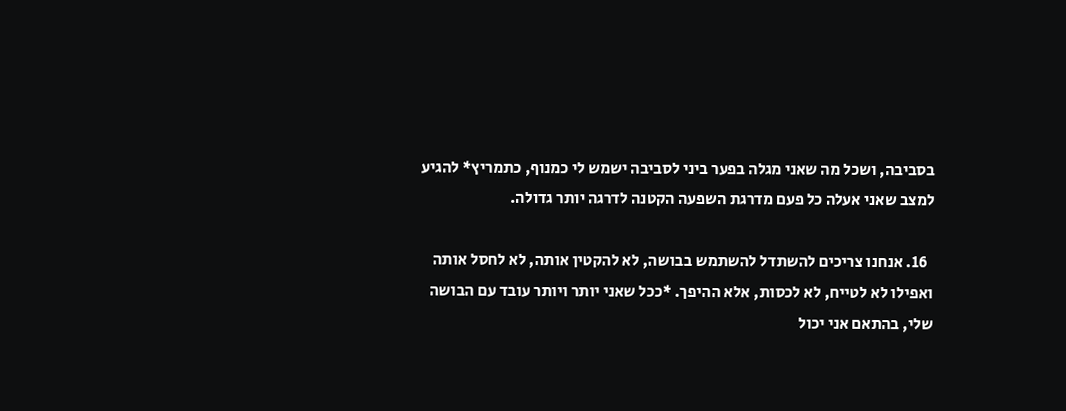בסביבה, ושכל מה שאני מגלה בפער ביני לסביבה ישמש לי כמנוף, כתמריץ* להגיע למצב שאני אעלה כל פעם מדרגת השפעה הקטנה לדרגה יותר גדולה.

  16. אנחנו צריכים להשתדל להשתמש בבושה, לא להקטין אותה, לא לחסל אותה ואפילו לא לטייח, לא לכסות, אלא ההיפך. *ככל שאני יותר ויותר עובד עם הבושה שלי, בהתאם אני יכול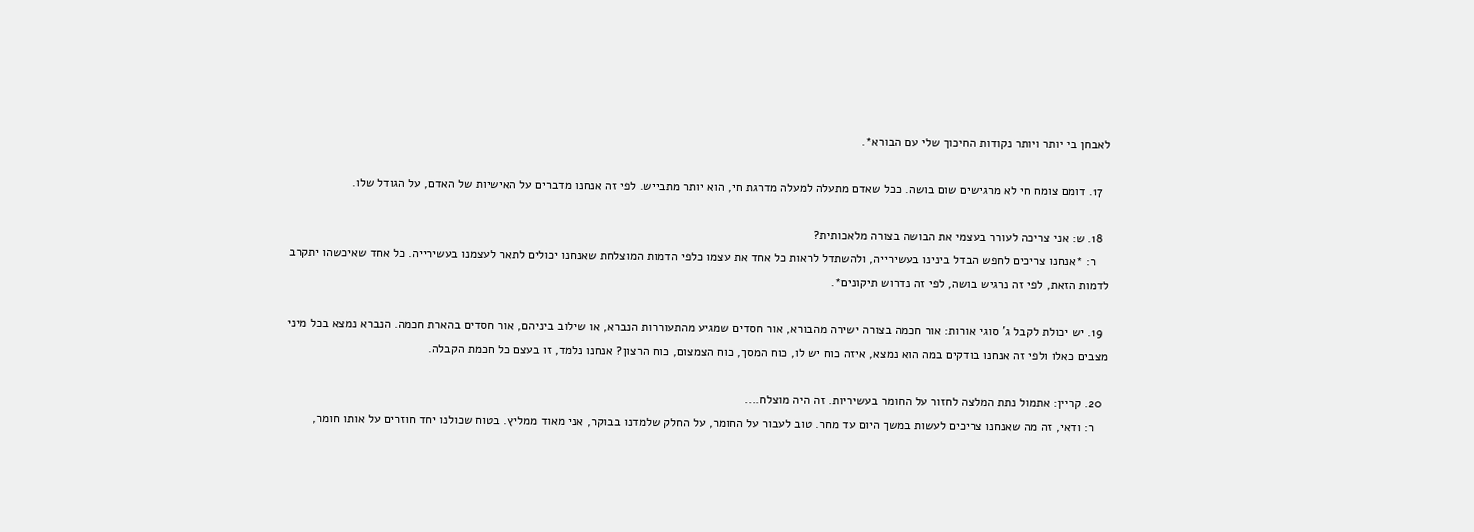לאבחן בי יותר ויותר נקודות החיכוך שלי עם הבורא*.

  17. דומם צומח חי לא מרגישים שום בושה. ככל שאדם מתעלה למעלה מדרגת חי, הוא יותר מתבייש. לפי זה אנחנו מדברים על האישיות של האדם, על הגודל שלו.

  18. ש: אני צריכה לעורר בעצמי את הבושה בצורה מלאכותית?
    ר: *אנחנו צריכים לחפש הבדל בינינו בעשירייה, ולהשתדל לראות כל אחד את עצמו כלפי הדמות המוצלחת שאנחנו יכולים לתאר לעצמנו בעשירייה. כל אחד שאיכשהו יתקרב לדמות הזאת, לפי זה נרגיש בושה, לפי זה נדרוש תיקונים*.

  19. יש יכולת לקבל ג' סוגי אורות: אור חכמה בצורה ישירה מהבורא, אור חסדים שמגיע מהתעוררות הנברא, או שילוב ביניהם, אור חסדים בהארת חכמה. הנברא נמצא בכל מיני מצבים כאלו ולפי זה אנחנו בודקים במה הוא נמצא, איזה כוח יש לו, כוח המסך, כוח הצמצום, כוח הרצון? אנחנו נלמד, זו בעצם כל חכמת הקבלה.

  20. קריין: אתמול נתת המלצה לחזור על החומר בעשיריות. זה היה מוצלח....
    ר: ודאי, זה מה שאנחנו צריכים לעשות במשך היום עד מחר. טוב לעבור על החומר, על החלק שלמדנו בבוקר, אני מאוד ממליץ. בטוח שכולנו יחד חוזרים על אותו חומר,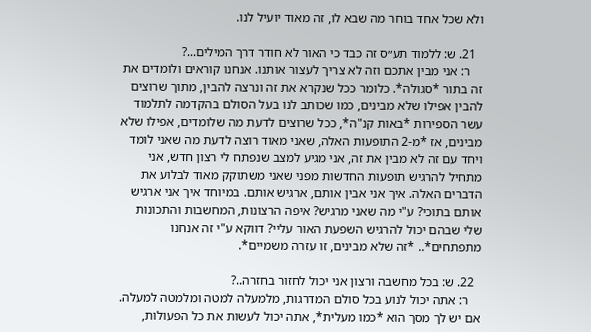ולא שכל אחד בוחר מה שבא לו, זה מאוד יועיל לנו.

  21. ש: ללמוד תע״ס זה כבד כי האור לא חודר דרך המילים...?
    ר: אני מבין אתכם וזה לא צריך לעצור אותנו. אנחנו קוראים ולומדים את זה בתור *סגולה*. כלומר ככל שנקרא את זה ונרצה להבין, מתוך שרוצים להבין אפילו שלא מבינים, כמו שכותב לנו בעל הסולם בהקדמה לתלמוד עשר הספירות *באות קנ"ה*, ככל שרוצים לדעת מה שלומדים, אפילו שלא מבינים, אז *מ-2 התופעות האלה, שאני מאוד רוצה לדעת מה שאני לומד ויחד עם זה לא מבין את זה, אני מגיע למצב שנפתח לי רצון חדש, אני מתחיל להרגיש תופעות החדשות מפני שאני משתוקק מאוד לבלוע את הדברים האלה. איך אני אבין אותם, ארגיש אותם. במיוחד איך אני ארגיש אותם בתוכי? ע"י מה שאני מרגיש? איפה הרצונות, המחשבות והתכונות שלי שבהם יכול להרגיש השפעת האור עליי? דווקא ע"י זה אנחנו מתפתחים*.. *זה שלא מבינים, זו עזרה משמיים*.

  22. ש: בכל מחשבה ורצון אני יכול לחזור בחזרה..?
    ר: אתה יכול לנוע בכל סולם המדרגות, מלמעלה למטה ומלמטה למעלה. אם יש לך מסך הוא *כמו מעלית*, אתה יכול לעשות את כל הפעולות,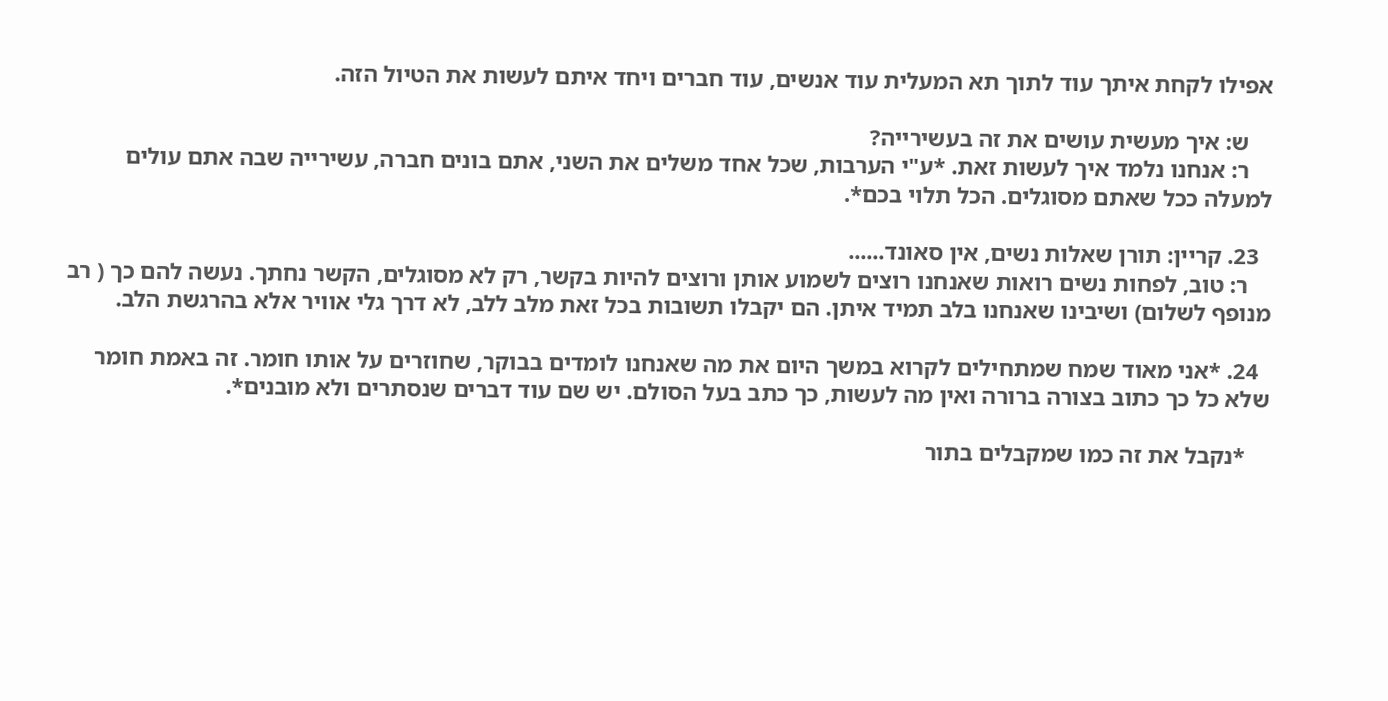אפילו לקחת איתך עוד לתוך תא המעלית עוד אנשים, עוד חברים ויחד איתם לעשות את הטיול הזה.

    ש: איך מעשית עושים את זה בעשירייה?
    ר: אנחנו נלמד איך לעשות זאת. *ע"י הערבות, שכל אחד משלים את השני, אתם בונים חברה, עשירייה שבה אתם עולים למעלה ככל שאתם מסוגלים. הכל תלוי בכם*.

  23. קריין: תורן שאלות נשים, אין סאונד......
    ר: טוב, לפחות נשים רואות שאנחנו רוצים לשמוע אותן ורוצים להיות בקשר, רק לא מסוגלים, הקשר נחתך. נעשה להם כך ( רב מנופף לשלום) ושיבינו שאנחנו בלב תמיד איתן. הם יקבלו תשובות בכל זאת מלב ללב, לא דרך גלי אוויר אלא בהרגשת הלב.

  24. *אני מאוד שמח שמתחילים לקרוא במשך היום את מה שאנחנו לומדים בבוקר, שחוזרים על אותו חומר. זה באמת חומר שלא כל כך כתוב בצורה ברורה ואין מה לעשות, כך כתב בעל הסולם. יש שם עוד דברים שנסתרים ולא מובנים*.

    *נקבל את זה כמו שמקבלים בתור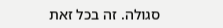סגולה. זה בכל זאת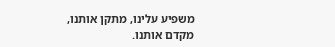משפיע עלינו, מתקן אותנו, מקדם אותנו.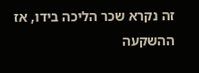זה נקרא שכר הליכה בידו, אז ההשקעה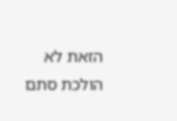הזאת לא הולכת סתם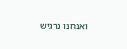ואנחנו נרגיש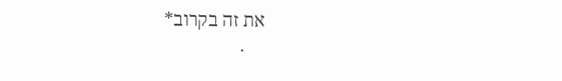את זה בקרוב*
    .